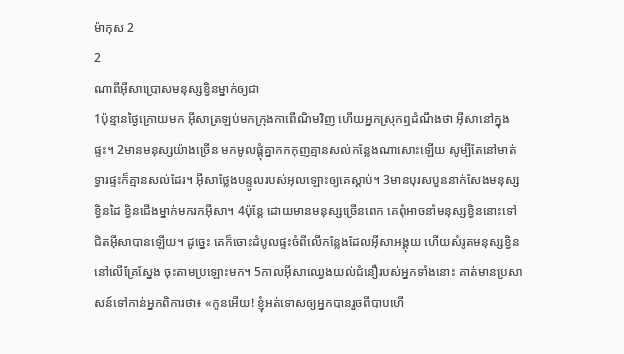ម៉ាកុស 2
2
ណាពីអ៊ីសាប្រោសមនុស្សខ្វិនម្នាក់ឲ្យជា
1ប៉ុន្មានថ្ងៃក្រោយមក អ៊ីសាត្រឡប់មកក្រុងកាពើណិមវិញ ហើយអ្នកស្រុកឮដំណឹងថា អ៊ីសានៅក្នុងផ្ទះ។ 2មានមនុស្សយ៉ាងច្រើន មកមូលផ្ដុំគ្នាកកកុញគ្មានសល់កន្លែងណាសោះឡើយ សូម្បីតែនៅមាត់ទ្វារផ្ទះក៏គ្មានសល់ដែរ។ អ៊ីសាថ្លែងបន្ទូលរបស់អុលឡោះឲ្យគេស្ដាប់។ 3មានបុរសបួននាក់សែងមនុស្សខ្វិនដៃ ខ្វិនជើងម្នាក់មករកអ៊ីសា។ 4ប៉ុន្ដែ ដោយមានមនុស្សច្រើនពេក គេពុំអាចនាំមនុស្សខ្វិននោះទៅជិតអ៊ីសាបានឡើយ។ ដូច្នេះ គេក៏ចោះដំបូលផ្ទះចំពីលើកន្លែងដែលអ៊ីសាអង្គុយ ហើយសំរូតមនុស្សខ្វិននៅលើគ្រែស្នែង ចុះតាមប្រឡោះមក។ 5កាលអ៊ីសាឈ្វេងយល់ជំនឿរបស់អ្នកទាំងនោះ គាត់មានប្រសាសន៍ទៅកាន់អ្នកពិការថា៖ «កូនអើយ! ខ្ញុំអត់ទោសឲ្យអ្នកបានរួចពីបាបហើ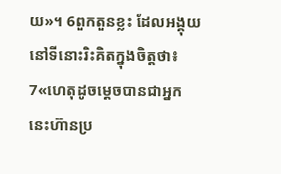យ»។ 6ពួកតួនខ្លះ ដែលអង្គុយនៅទីនោះរិះគិតក្នុងចិត្ដថា៖ 7«ហេតុដូចម្ដេចបានជាអ្នកនេះហ៊ានប្រ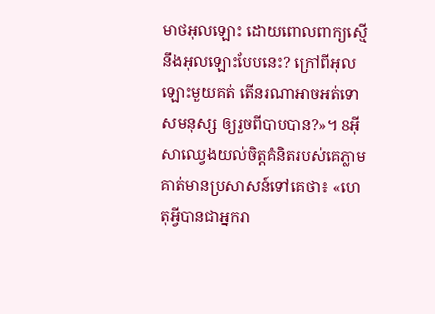មាថអុលឡោះ ដោយពោលពាក្យស្មើនឹងអុលឡោះបែបនេះ? ក្រៅពីអុលឡោះមួយគត់ តើនរណាអាចអត់ទោសមនុស្ស ឲ្យរួចពីបាបបាន?»។ 8អ៊ីសាឈ្វេងយល់ចិត្ដគំនិតរបស់គេភ្លាម គាត់មានប្រសាសន៍ទៅគេថា៖ «ហេតុអ្វីបានជាអ្នករា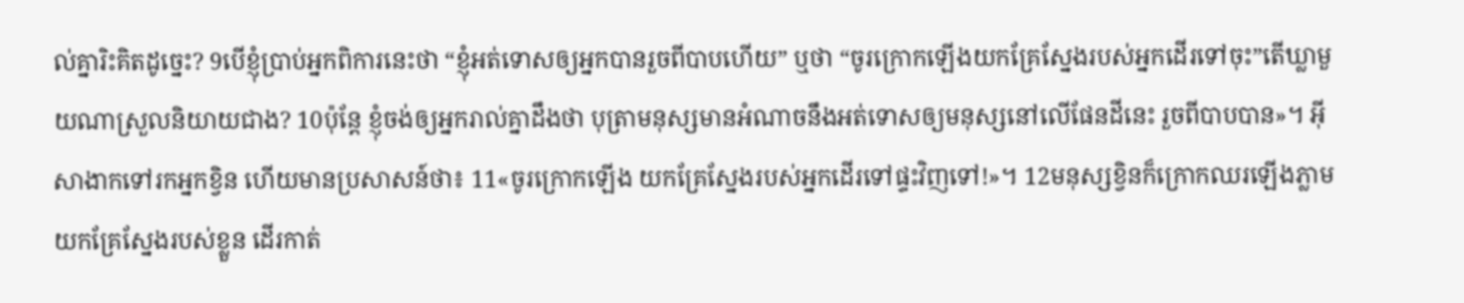ល់គ្នារិះគិតដូច្នេះ? 9បើខ្ញុំប្រាប់អ្នកពិការនេះថា “ខ្ញុំអត់ទោសឲ្យអ្នកបានរួចពីបាបហើយ” ឬថា “ចូរក្រោកឡើងយកគ្រែស្នែងរបស់អ្នកដើរទៅចុះ”តើឃ្លាមួយណាស្រួលនិយាយជាង? 10ប៉ុន្ដែ ខ្ញុំចង់ឲ្យអ្នករាល់គ្នាដឹងថា បុត្រាមនុស្សមានអំណាចនឹងអត់ទោសឲ្យមនុស្សនៅលើផែនដីនេះ រួចពីបាបបាន»។ អ៊ីសាងាកទៅរកអ្នកខ្វិន ហើយមានប្រសាសន៍ថា៖ 11«ចូរក្រោកឡើង យកគ្រែស្នែងរបស់អ្នកដើរទៅផ្ទះវិញទៅ!»។ 12មនុស្សខ្វិនក៏ក្រោកឈរឡើងភ្លាម យកគ្រែស្នែងរបស់ខ្លួន ដើរកាត់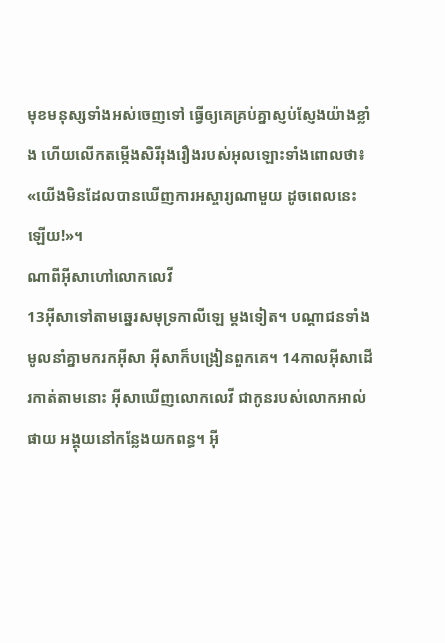មុខមនុស្សទាំងអស់ចេញទៅ ធ្វើឲ្យគេគ្រប់គ្នាស្ញប់ស្ញែងយ៉ាងខ្លាំង ហើយលើកតម្កើងសិរីរុងរឿងរបស់អុលឡោះទាំងពោលថា៖ «យើងមិនដែលបានឃើញការអស្ចារ្យណាមួយ ដូចពេលនេះឡើយ!»។
ណាពីអ៊ីសាហៅលោកលេវី
13អ៊ីសាទៅតាមឆេ្នរសមុទ្រកាលីឡេ ម្ដងទៀត។ បណ្ដាជនទាំងមូលនាំគ្នាមករកអ៊ីសា អ៊ីសាក៏បង្រៀនពួកគេ។ 14កាលអ៊ីសាដើរកាត់តាមនោះ អ៊ីសាឃើញលោកលេវី ជាកូនរបស់លោកអាល់ផាយ អង្គុយនៅកន្លែងយកពន្ធ។ អ៊ី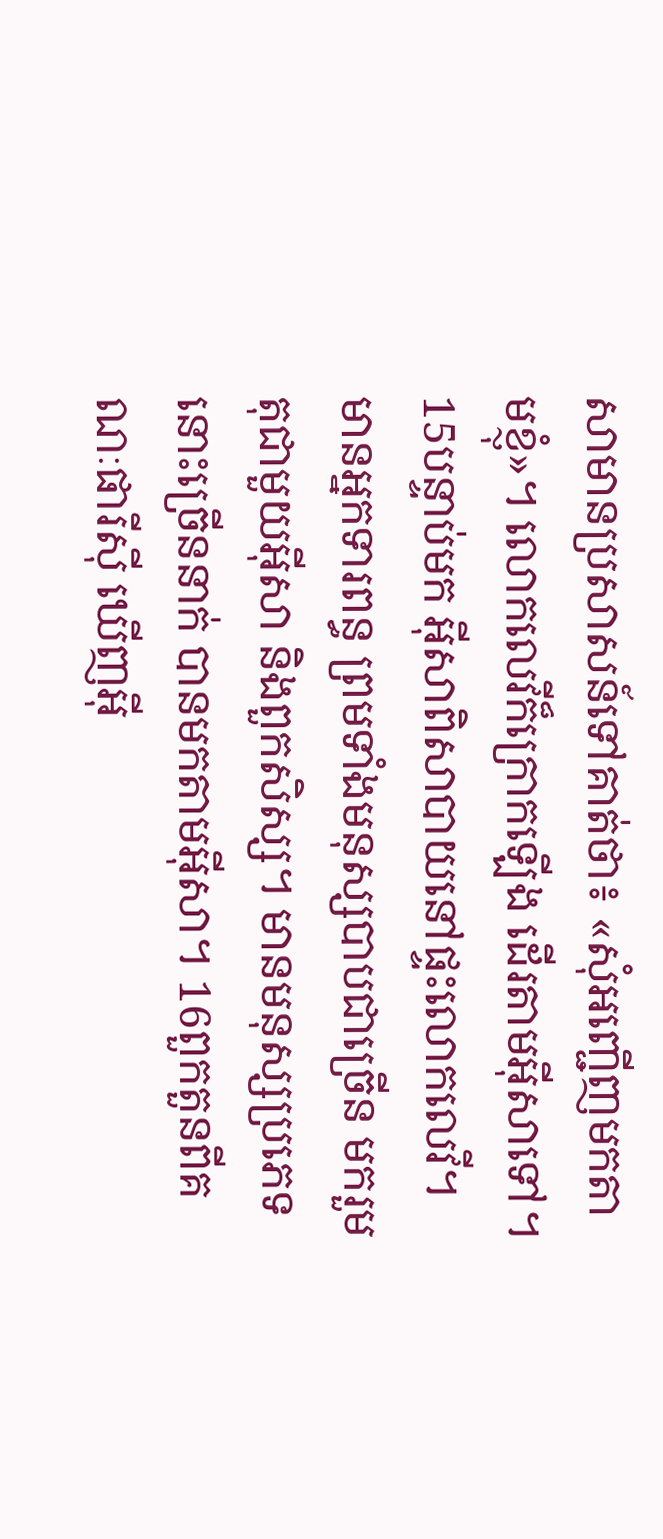សាមានប្រសាសន៍ទៅគាត់ថា៖ «សុំអញ្ជើញមកតាមខ្ញុំ»។ លោកលេវីក៏ក្រោកឡើង ដើរតាមអ៊ីសាទៅ។
15បន្ទាប់មក អ៊ីសាពិសាបាយនៅផ្ទះលោកលេវី។ មានអ្នកទារពន្ធ ព្រមទាំងមនុស្សបាបជាច្រើន មករួមតុជាមួយអ៊ីសា និងពួកសិស្ស។ មានមនុស្សប្រភេទនោះច្រើននាក់ បានមកតាមអ៊ីសា។ 16ពួកតួនពីគណៈផារីស៊ី ឃើញអ៊ី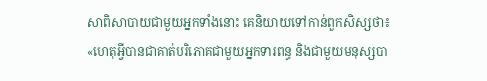សាពិសាបាយជាមួយអ្នកទាំងនោះ គេនិយាយទៅកាន់ពួកសិស្សថា៖ «ហេតុអ្វីបានជាគាត់បរិភោគជាមួយអ្នកទារពន្ធ និងជាមួយមនុស្សបា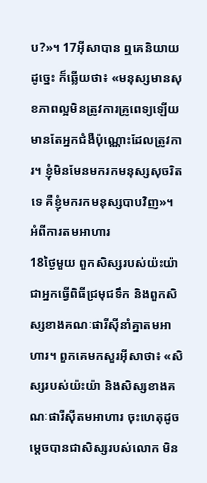ប?»។ 17អ៊ីសាបាន ឮគេនិយាយដូច្នេះ ក៏ឆ្លើយថា៖ «មនុស្សមានសុខភាពល្អមិនត្រូវការគ្រូពេទ្យឡើយ មានតែអ្នកជំងឺប៉ុណ្ណោះដែលត្រូវការ។ ខ្ញុំមិនមែនមករកមនុស្សសុចរិតទេ គឺខ្ញុំមករកមនុស្សបាបវិញ»។
អំពីការតមអាហារ
18ថ្ងៃមួយ ពួកសិស្សរបស់យ៉ះយ៉ាជាអ្នកធ្វើពិធីជ្រមុជទឹក និងពួកសិស្សខាងគណៈផារីស៊ីនាំគ្នាតមអាហារ។ ពួកគេមកសួរអ៊ីសាថា៖ «សិស្សរបស់យ៉ះយ៉ា និងសិស្សខាងគណៈផារីស៊ីតមអាហារ ចុះហេតុដូចម្ដេចបានជាសិស្សរបស់លោក មិន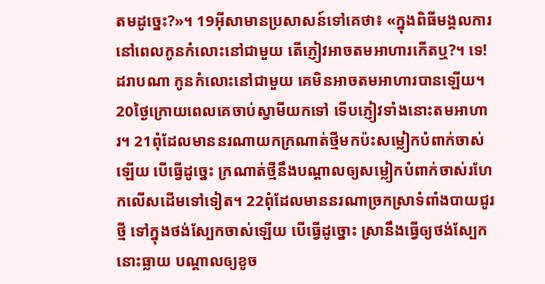តមដូច្នេះ?»។ 19អ៊ីសាមានប្រសាសន៍ទៅគេថា៖ «ក្នុងពិធីមង្គលការ នៅពេលកូនកំលោះនៅជាមួយ តើភ្ញៀវអាចតមអាហារកើតឬ?។ ទេ! ដរាបណា កូនកំលោះនៅជាមួយ គេមិនអាចតមអាហារបានឡើយ។ 20ថ្ងៃក្រោយពេលគេចាប់ស្វាមីយកទៅ ទើបភ្ញៀវទាំងនោះតមអាហារ។ 21ពុំដែលមាននរណាយកក្រណាត់ថ្មីមកប៉ះសម្លៀកបំពាក់ចាស់ឡើយ បើធ្វើដូច្នេះ ក្រណាត់ថ្មីនឹងបណ្ដាលឲ្យសម្លៀកបំពាក់ចាស់រហែកលើសដើមទៅទៀត។ 22ពុំដែលមាននរណាច្រកស្រាទំពាំងបាយជូរថ្មី ទៅក្នុងថង់ស្បែកចាស់ឡើយ បើធ្វើដូច្នោះ ស្រានឹងធ្វើឲ្យថង់ស្បែកនោះធ្លាយ បណ្ដាលឲ្យខូច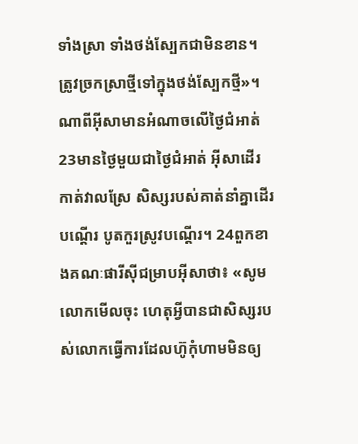ទាំងស្រា ទាំងថង់ស្បែកជាមិនខាន។ ត្រូវច្រកស្រាថ្មីទៅក្នុងថង់ស្បែកថ្មី»។
ណាពីអ៊ីសាមានអំណាចលើថ្ងៃជំអាត់
23មានថ្ងៃមួយជាថ្ងៃជំអាត់ អ៊ីសាដើរកាត់វាលស្រែ សិស្សរបស់គាត់នាំគ្នាដើរបណ្ដើរ បូតកួរស្រូវបណ្ដើរ។ 24ពួកខាងគណៈផារីស៊ីជម្រាបអ៊ីសាថា៖ «សូមលោកមើលចុះ ហេតុអ្វីបានជាសិស្សរបស់លោកធ្វើការដែលហ៊ូកុំហាមមិនឲ្យ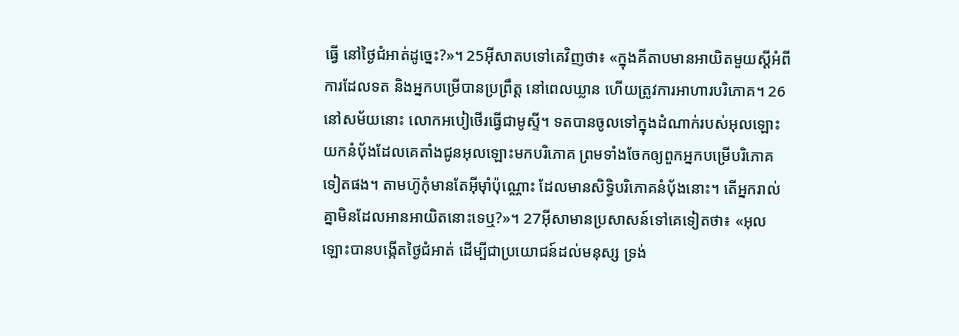ធ្វើ នៅថ្ងៃជំអាត់ដូច្នេះ?»។ 25អ៊ីសាតបទៅគេវិញថា៖ «ក្នុងគីតាបមានអាយិតមួយស្ដីអំពីការដែលទត និងអ្នកបម្រើបានប្រព្រឹត្ដ នៅពេលឃ្លាន ហើយត្រូវការអាហារបរិភោគ។ 26នៅសម័យនោះ លោកអបៀថើរធ្វើជាមូស្ទី។ ទតបានចូលទៅក្នុងដំណាក់របស់អុលឡោះ យកនំបុ័ងដែលគេតាំងជូនអុលឡោះមកបរិភោគ ព្រមទាំងចែកឲ្យពួកអ្នកបម្រើបរិភោគទៀតផង។ តាមហ៊ូកុំមានតែអ៊ីមុាំប៉ុណ្ណោះ ដែលមានសិទ្ធិបរិភោគនំបុ័ងនោះ។ តើអ្នករាល់គ្នាមិនដែលអានអាយិតនោះទេឬ?»។ 27អ៊ីសាមានប្រសាសន៍ទៅគេទៀតថា៖ «អុលឡោះបានបង្កើតថ្ងៃជំអាត់ ដើម្បីជាប្រយោជន៍ដល់មនុស្ស ទ្រង់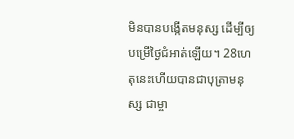មិនបានបង្កើតមនុស្ស ដើម្បីឲ្យបម្រើថ្ងៃជំអាត់ឡើយ។ 28ហេតុនេះហើយបានជាបុត្រាមនុស្ស ជាម្ចា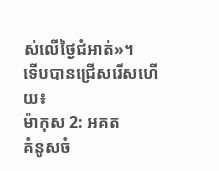ស់លើថ្ងៃជំអាត់»។
ទើបបានជ្រើសរើសហើយ៖
ម៉ាកុស 2: អគត
គំនូសចំ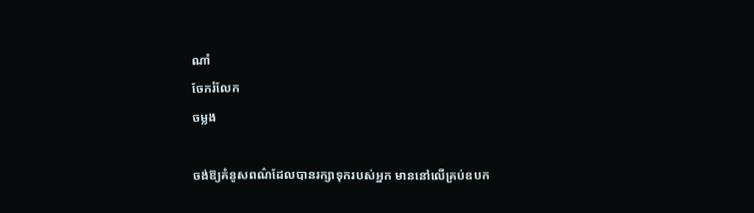ណាំ
ចែករំលែក
ចម្លង

ចង់ឱ្យគំនូសពណ៌ដែលបានរក្សាទុករបស់អ្នក មាននៅលើគ្រប់ឧបក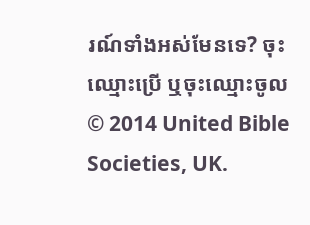រណ៍ទាំងអស់មែនទេ? ចុះឈ្មោះប្រើ ឬចុះឈ្មោះចូល
© 2014 United Bible Societies, UK.